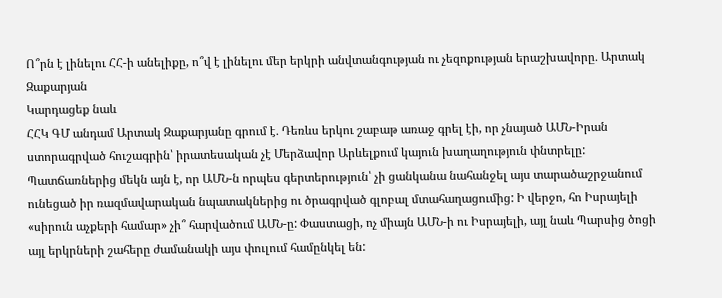Ո՞րն է լինելու ՀՀ-ի անելիքը, ո՞վ է լինելու մեր երկրի անվտանգության ու չեզոքության երաշխավորը․ Արտակ Զաքարյան
Կարդացեք նաև
ՀՀԿ ԳՄ անդամ Արտակ Զաքարյանը գրում է․ Դեռևս երկու շաբաթ առաջ գրել էի, որ չնայած ԱՄՆ-Իրան ստորագրված հուշագրին՝ իրատեսական չէ Մերձավոր Արևելքում կայուն խաղաղություն փնտրելը: Պատճառներից մեկն այն է, որ ԱՄՆ-ն որպես գերտերություն՝ չի ցանկանա նահանջել այս տարածաշրջանում ունեցած իր ռազմավարական նպատակներից ու ծրագրված գլոբալ մտահաղացումից: Ի վերջո, հո Իսրայելի «սիրուն աչքերի համար» չի՞ հարվածում ԱՄՆ-ը: Փաստացի, ոչ միայն ԱՄՆ-ի ու Իսրայելի, այլ նաև Պարսից ծոցի այլ երկրների շահերը ժամանակի այս փուլում համընկել են: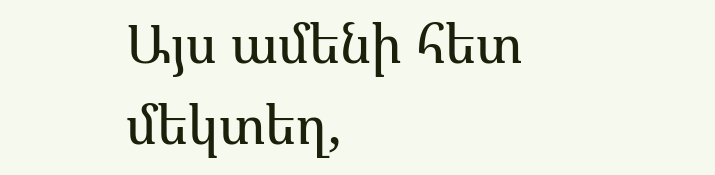Այս ամենի հետ մեկտեղ,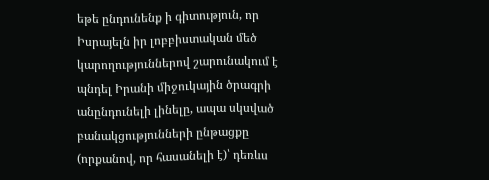եթե ընդունենք ի գիտություն, որ Իսրայելն իր լոբբիստական մեծ կարողություններով շարունակում է պնդել Իրանի միջուկային ծրագրի անընդունելի լինելը, ապա սկսված բանակցությունների ընթացքը (որքանով, որ հասանելի է)՝ դեռևս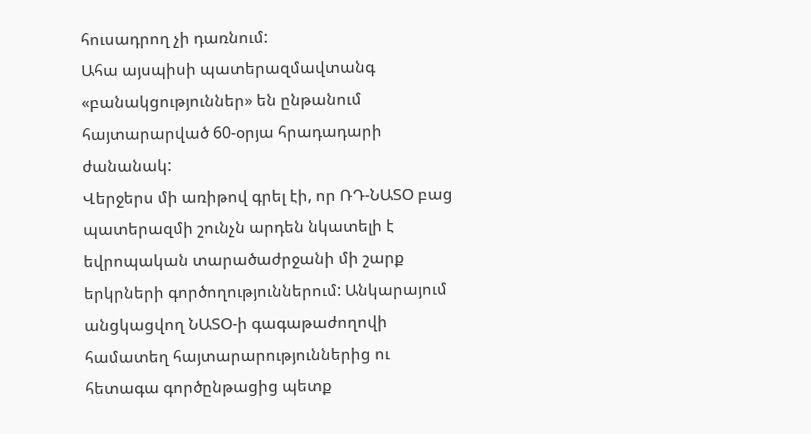հուսադրող չի դառնում:
Ահա այսպիսի պատերազմավտանգ «բանակցություններ» են ընթանում հայտարարված 60-օրյա հրադադարի ժանանակ:
Վերջերս մի առիթով գրել էի, որ ՌԴ-ՆԱՏՕ բաց պատերազմի շունչն արդեն նկատելի է եվրոպական տարածաժրջանի մի շարք երկրների գործողություններում: Անկարայում անցկացվող ՆԱՏՕ-ի գագաթաժողովի համատեղ հայտարարություններից ու հետագա գործընթացից պետք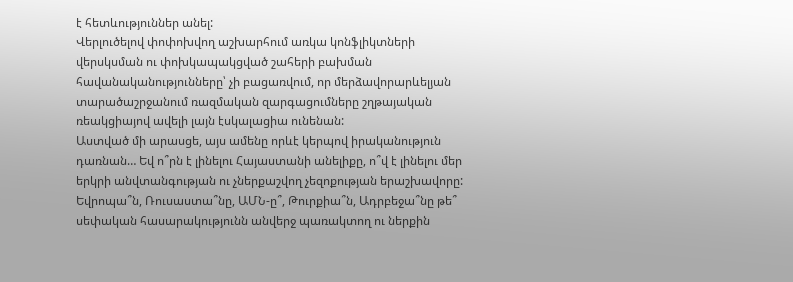է հետևություններ անել:
Վերլուծելով փոփոխվող աշխարհում առկա կոնֆլիկտների վերսկսման ու փոխկապակցված շահերի բախման հավանականությունները՝ չի բացառվում, որ մերձավորարևելյան տարածաշրջանում ռազմական զարգացումները շղթայական ռեակցիայով ավելի լայն էսկալացիա ունենան:
Աստված մի արասցե, այս ամենը որևէ կերպով իրականություն դառնան… Եվ ո՞րն է լինելու Հայաստանի անելիքը, ո՞վ է լինելու մեր երկրի անվտանգության ու չներքաշվող չեզոքության երաշխավորը: Եվրոպա՞ն, Ռուսաստա՞նը, ԱՄՆ-ը՞, Թուրքիա՞ն, Ադրբեջա՞նը թե՞ սեփական հասարակությունն անվերջ պառակտող ու ներքին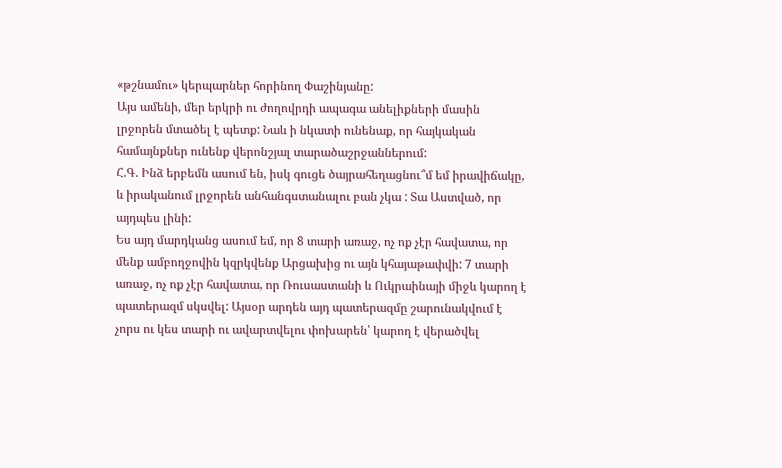«թշնամու» կերպարներ հորինող Փաշինյանը:
Այս ամենի, մեր երկրի ու ժողովրդի ապագա անելիքների մասին լրջորեն մտածել է պետք: Նաև ի նկատի ունենաք, որ հայկական համայնքներ ունենք վերոնշյալ տարածաշրջաններում:
Հ.Գ. Ինձ երբեմն ասում են, իսկ գուցե ծայրահեղացնու՞մ եմ իրավիճակը, և իրականում լրջորեն անհանգստանալու բան չկա : Տա Աստված, որ այդպես լինի:
Ես այդ մարդկանց ասում եմ, որ 8 տարի առաջ, ոչ ոք չէր հավատա, որ մենք ամբողջովին կզրկվենք Արցախից ու այն կհայաթափվի: 7 տարի առաջ, ոչ ոք չէր հավատա, որ Ռուսաստանի և Ուկրաինայի միջև կարող է պատերազմ սկսվել: Այսօր արդեն այդ պատերազմը շարունակվում է չորս ու կես տարի ու ավարտվելու փոխարեն՝ կարող է վերածվել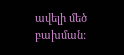ավելի մեծ բախման: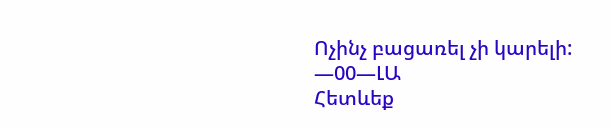Ոչինչ բացառել չի կարելի:
—00—ԼԱ
Հետևեք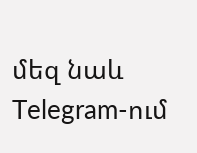մեզ նաև Telegram-ում